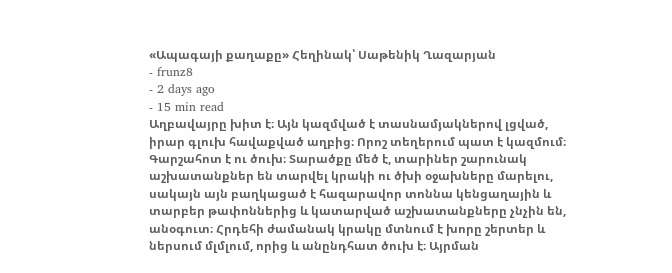«Ապագայի քաղաքը» Հեղինակ՝ Սաթենիկ Ղազարյան
- frunz8
- 2 days ago
- 15 min read
Աղբավայրը խիտ է։ Այն կազմված է տասնամյակներով լցված, իրար գլուխ հավաքված աղբից։ Որոշ տեղերում պատ է կազմում։ Գարշահոտ է ու ծուխ։ Տարածքը մեծ է, տարիներ շարունակ աշխատանքներ են տարվել կրակի ու ծխի օջախները մարելու, սակայն այն բաղկացած է հազարավոր տոննա կենցաղային և տարբեր թափոններից և կատարված աշխատանքները չնչին են, անօգուտ։ Հրդեհի ժամանակ կրակը մտնում է խորը շերտեր և ներսում մլմլում, որից և անընդհատ ծուխ է։ Այրման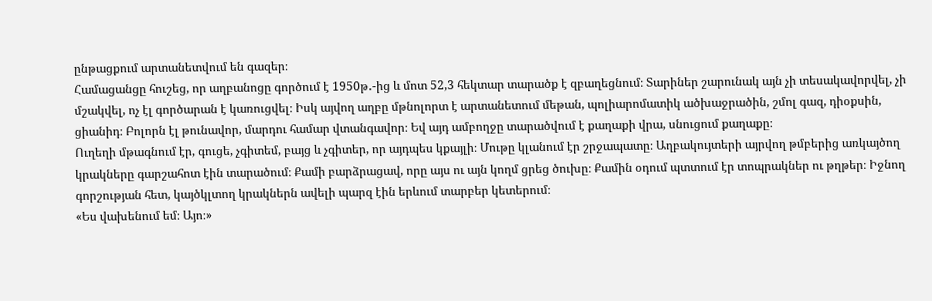ընթացքում արտանետվում են գազեր։
Համացանցը հուշեց, որ աղբանոցը գործում է 1950թ․-ից և մոտ 52,3 հեկտար տարածք է զբաղեցնում։ Տարիներ շարունակ այն չի տեսակավորվել, չի մշակվել, ոչ էլ գործարան է կառուցվել։ Իսկ այվող աղբը մթնոլորտ է արտանետում մեթան, պոլիարոմատիկ ածխաջրածին, շմոլ գազ, դիօքսին, ցիանիդ։ Բոլորն էլ թունավոր, մարդու համար վտանգավոր։ Եվ այդ ամբողջը տարածվում է քաղաքի վրա, սնուցում քաղաքը։
Ուղեղի մթագնում էր, գուցե, չգիտեմ, բայց և չգիտեր, որ այդպես կքայլի։ Մութը կլանում էր շրջապատը։ Աղբակույտերի այրվող թմբերից առկայծող կրակները գարշահոտ էին տարածում։ Քամի բարձրացավ, որը այս ու այն կողմ ցրեց ծուխը։ Քամին օդում պտտում էր տոպրակներ ու թղթեր։ Իջնող գորշության հետ, կայծկլտող կրակներն ավելի պարզ էին երևում տարբեր կետերում։
«Ես վախենում եմ։ Այո։»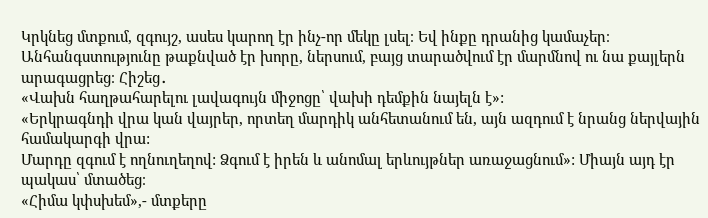Կրկնեց մտքում, զգույշ, ասես կարող էր ինչ-որ մեկը լսել։ Եվ ինքը դրանից կամաչեր։
Անհանգստությունը թաքնված էր խորը, ներսում, բայց տարածվում էր մարմնով ու նա քայլերն արագացրեց։ Հիշեց․
«Վախն հաղթահարելու լավագույն միջոցը՝ վախի դեմքին նայելն է»:
«Երկրագնդի վրա կան վայրեր, որտեղ մարդիկ անհետանում են, այն ազդում է նրանց ներվային համակարգի վրա:
Մարդը զգում է ողնուղեղով: Ձգում է իրեն և անոմալ երևույթներ առաջացնում»: Միայն այդ էր պակաս՝ մտածեց։
«Հիմա կփսխեմ»,- մտքերը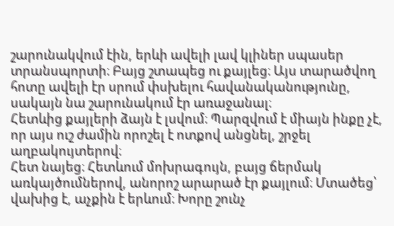շարունակվում էին, երևի ավելի լավ կլիներ սպասեր տրանսպորտի։ Բայց շտապեց ու քայլեց։ Այս տարածվող հոտը ավելի էր սրում փսխելու հավանականությունը, սակայն նա շարունակում էր առաջանալ։
Հետևից քայլերի ձայն է լսվում։ Պարզվում է միայն ինքը չէ, որ այս ուշ ժամին որոշել է ոտքով անցնել, շրջել աղբակույտերով։
Հետ նայեց։ Հետևում մոխրագույն, բայց ճերմակ առկայծումներով, անորոշ արարած էր քայլում։ Մտածեց՝ վախից է, աչքին է երևում։ Խորը շունչ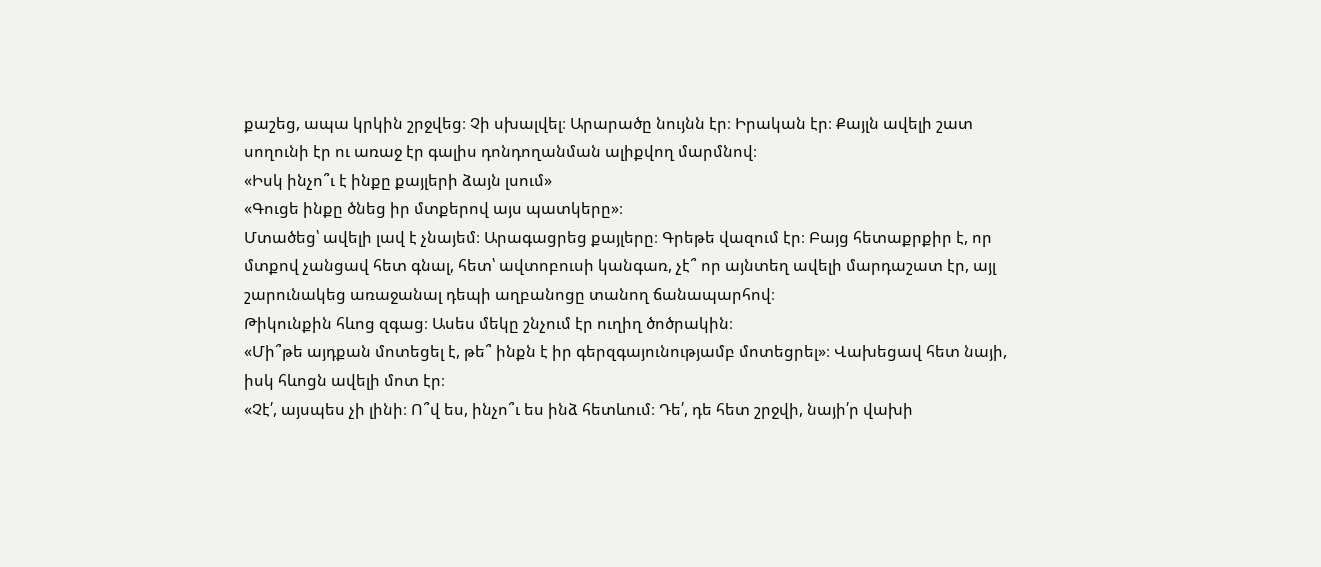քաշեց, ապա կրկին շրջվեց։ Չի սխալվել։ Արարածը նույնն էր։ Իրական էր։ Քայլն ավելի շատ սողունի էր ու առաջ էր գալիս դոնդողանման ալիքվող մարմնով։
«Իսկ ինչո՞ւ է ինքը քայլերի ձայն լսում»
«Գուցե ինքը ծնեց իր մտքերով այս պատկերը»։
Մտածեց՝ ավելի լավ է չնայեմ։ Արագացրեց քայլերը։ Գրեթե վազում էր։ Բայց հետաքրքիր է, որ մտքով չանցավ հետ գնալ, հետ՝ ավտոբուսի կանգառ, չէ՞ որ այնտեղ ավելի մարդաշատ էր, այլ շարունակեց առաջանալ դեպի աղբանոցը տանող ճանապարհով։
Թիկունքին հևոց զգաց։ Ասես մեկը շնչում էր ուղիղ ծոծրակին։
«Մի՞թե այդքան մոտեցել է, թե՞ ինքն է իր գերզգայունությամբ մոտեցրել»։ Վախեցավ հետ նայի, իսկ հևոցն ավելի մոտ էր։
«Չէ՛, այսպես չի լինի։ Ո՞վ ես, ինչո՞ւ ես ինձ հետևում։ Դե՛, դե հետ շրջվի, նայի՛ր վախի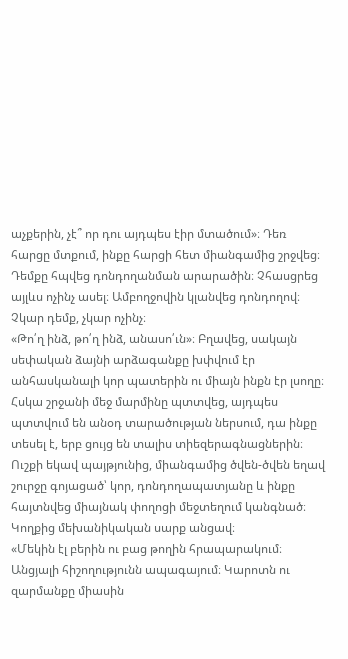աչքերին, չէ՞ որ դու այդպես էիր մտածում»։ Դեռ հարցը մտքում, ինքը հարցի հետ միանգամից շրջվեց։ Դեմքը հպվեց դոնդողանման արարածին։ Չհասցրեց այլևս ոչինչ ասել։ Ամբողջովին կլանվեց դոնդողով։
Չկար դեմք, չկար ոչինչ։
«Թո՛ղ ինձ, թո՛ղ ինձ, անասո՛ւն»։ Բղավեց, սակայն սեփական ձայնի արձագանքը խփվում էր անհասկանալի կոր պատերին ու միայն ինքն էր լսողը։ Հսկա շրջանի մեջ մարմինը պտտվեց, այդպես պտտվում են անօդ տարածության ներսում, դա ինքը տեսել է, երբ ցույց են տալիս տիեզերագնացներին։ Ուշքի եկավ պայթյունից, միանգամից ծվեն-ծվեն եղավ շուրջը գոյացած՝ կոր, դոնդողապատյանը և ինքը հայտնվեց միայնակ փողոցի մեջտեղում կանգնած։
Կողքից մեխանիկական սարք անցավ։
«Մեկին էլ բերին ու բաց թողին հրապարակում։ Անցյալի հիշողությունն ապագայում։ Կարոտն ու զարմանքը միասին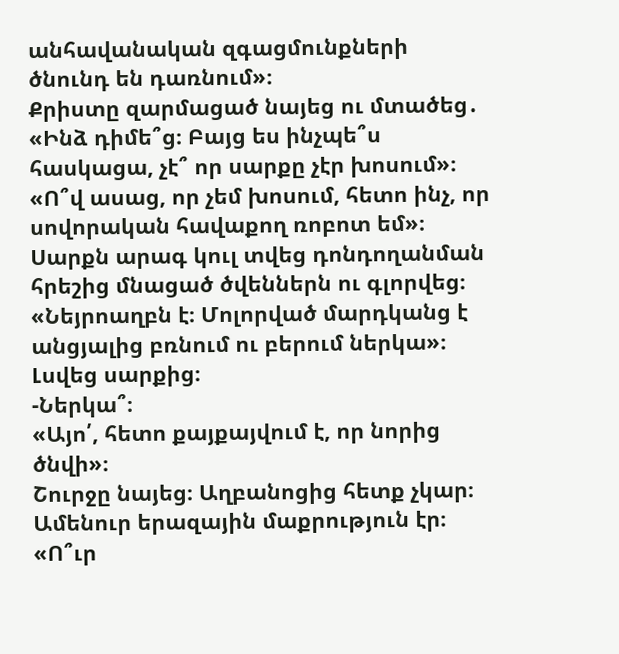անհավանական զգացմունքների ծնունդ են դառնում»։
Քրիստը զարմացած նայեց ու մտածեց․
«Ինձ դիմե՞ց։ Բայց ես ինչպե՞ս հասկացա, չէ՞ որ սարքը չէր խոսում»։
«Ո՞վ ասաց, որ չեմ խոսում, հետո ինչ, որ սովորական հավաքող ռոբոտ եմ»։
Սարքն արագ կուլ տվեց դոնդողանման հրեշից մնացած ծվեններն ու գլորվեց։
«Նեյրոաղբն է։ Մոլորված մարդկանց է անցյալից բռնում ու բերում ներկա»։ Լսվեց սարքից։
-Ներկա՞։
«Այո՛, հետո քայքայվում է, որ նորից ծնվի»։
Շուրջը նայեց։ Աղբանոցից հետք չկար։ Ամենուր երազային մաքրություն էր։
«Ո՞ւր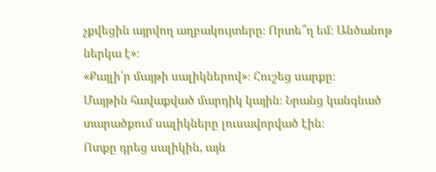չքվեցին այրվող աղբակույտերը։ Որտե՞ղ եմ։ Անծանոթ ներկա է»։
«Քայլի՛ր մայթի սալիկներով»։ Հուշեց սարքը։
Մայթին հավաքված մարդիկ կային։ Նրանց կանգնած տարածքում սալիկները լուսավորված էին։
Ոտքը դրեց սալիկին, այն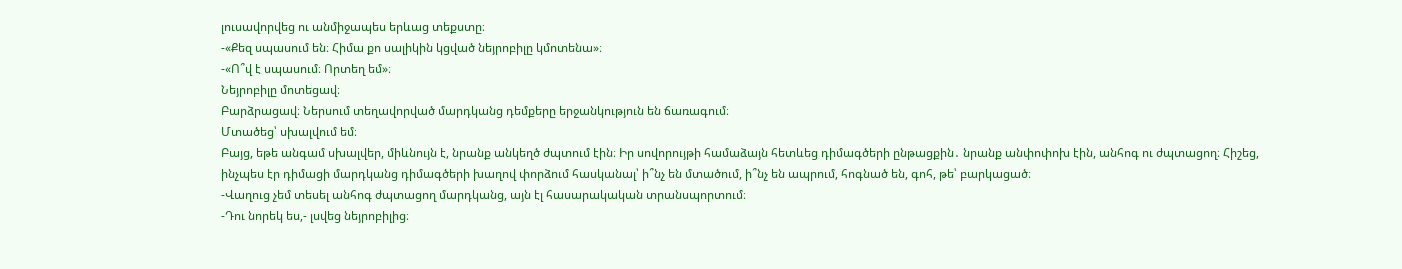լուսավորվեց ու անմիջապես երևաց տեքստը։
-«Քեզ սպասում են։ Հիմա քո սալիկին կցված նեյրոբիլը կմոտենա»։
-«Ո՞վ է սպասում։ Որտեղ եմ»։
Նեյրոբիլը մոտեցավ։
Բարձրացավ։ Ներսում տեղավորված մարդկանց դեմքերը երջանկություն են ճառագում։
Մտածեց՝ սխալվում եմ։
Բայց, եթե անգամ սխալվեր, միևնույն է, նրանք անկեղծ ժպտում էին։ Իր սովորույթի համաձայն հետևեց դիմագծերի ընթացքին․ նրանք անփոփոխ էին, անհոգ ու ժպտացող։ Հիշեց, ինչպես էր դիմացի մարդկանց դիմագծերի խաղով փորձում հասկանալ՝ ի՞նչ են մտածում, ի՞նչ են ապրում, հոգնած են, գոհ, թե՝ բարկացած։
-Վաղուց չեմ տեսել անհոգ ժպտացող մարդկանց, այն էլ հասարակական տրանսպորտում։
-Դու նորեկ ես,- լսվեց նեյրոբիլից։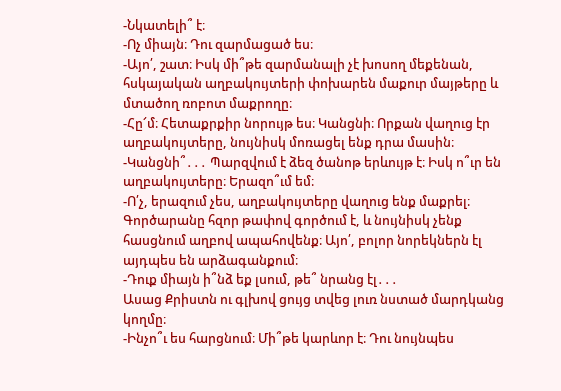-Նկատելի՞ է։
-Ոչ միայն։ Դու զարմացած ես։
-Այո՛, շատ։ Իսկ մի՞թե զարմանալի չէ խոսող մեքենան, հսկայական աղբակույտերի փոխարեն մաքուր մայթերը և մտածող ռոբոտ մաքրողը։
-Հը՜մ։ Հետաքրքիր նորույթ ես։ Կանցնի։ Որքան վաղուց էր աղբակույտերը, նույնիսկ մոռացել ենք դրա մասին։
-Կանցնի՞․․․ Պարզվում է ձեզ ծանոթ երևույթ է։ Իսկ ո՞ւր են աղբակույտերը։ Երազո՞ւմ եմ։
-Ո՛չ, երազում չես, աղբակույտերը վաղուց ենք մաքրել։ Գործարանը հզոր թափով գործում է, և նույնիսկ չենք հասցնում աղբով ապահովենք։ Այո՛, բոլոր նորեկներն էլ այդպես են արձագանքում։
-Դուք միայն ի՞նձ եք լսում, թե՞ նրանց էլ․․․
Ասաց Քրիստն ու գլխով ցույց տվեց լուռ նստած մարդկանց կողմը։
-Ինչո՞ւ ես հարցնում։ Մի՞թե կարևոր է։ Դու նույնպես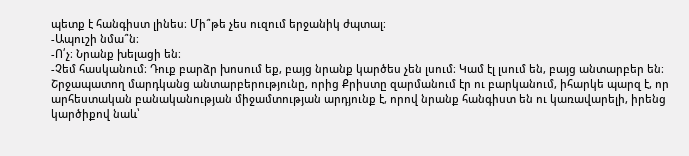պետք է հանգիստ լինես։ Մի՞թե չես ուզում երջանիկ ժպտալ։
-Ապուշի նմա՞ն։
-Ո՛չ։ Նրանք խելացի են։
-Չեմ հասկանում։ Դուք բարձր խոսում եք, բայց նրանք կարծես չեն լսում։ Կամ էլ լսում են, բայց անտարբեր են։
Շրջապատող մարդկանց անտարբերությունը, որից Քրիստը զարմանում էր ու բարկանում, իհարկե պարզ է, որ արհեստական բանականության միջամտության արդյունք է, որով նրանք հանգիստ են ու կառավարելի, իրենց կարծիքով նաև՝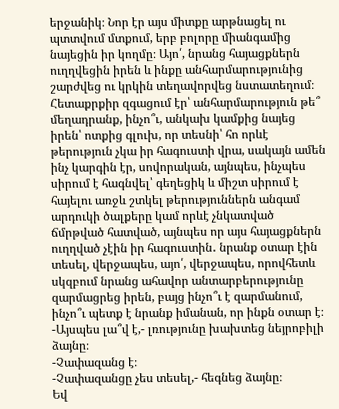երջանիկ։ Նոր էր այս միտքը արթնացել ու պտտվում մտքում, երբ բոլորը միանգամից նայեցին իր կողմը։ Այո՛, նրանց հայացքներն ուղղվեցին իրեն և ինքը անհարմարությունից շարժվեց ու կրկին տեղավորվեց նստատեղում։ Հետաքրքիր զգացում էր՝ անհարմարություն թե՞ մեղադրանք, ինչո՞ւ, անկախ կամքից նայեց իրեն՝ ոտքից գլուխ, որ տեսնի՝ հո որևէ թերություն չկա իր հագուստի վրա, սակայն ամեն ինչ կարգին էր, սովորական, այնպես, ինչպես սիրում է հագնվել՝ գեղեցիկ և միշտ սիրում է հայելու առջև շտկել թերություններն անգամ արդուկի ծալքերը կամ որևէ չնկատված ճմրթված հատված, այնպես որ այս հայացքներն ուղղված չէին իր հագուստին․ նրանք օտար էին տեսել, վերջապես, այո՛, վերջապես, որովհետև սկզբում նրանց ահավոր անտարբերությունը զարմացրեց իրեն, բայց ինչո՞ւ է զարմանում, ինչո՞ւ պետք է նրանք իմանան, որ ինքն օտար է։
-Այսպես լա՞վ է,- լռությունը խախտեց նեյրոբիլի ձայնը։
-Չափազանց է։
-Չափազանցը չես տեսել,- հեգնեց ձայնը։
Եվ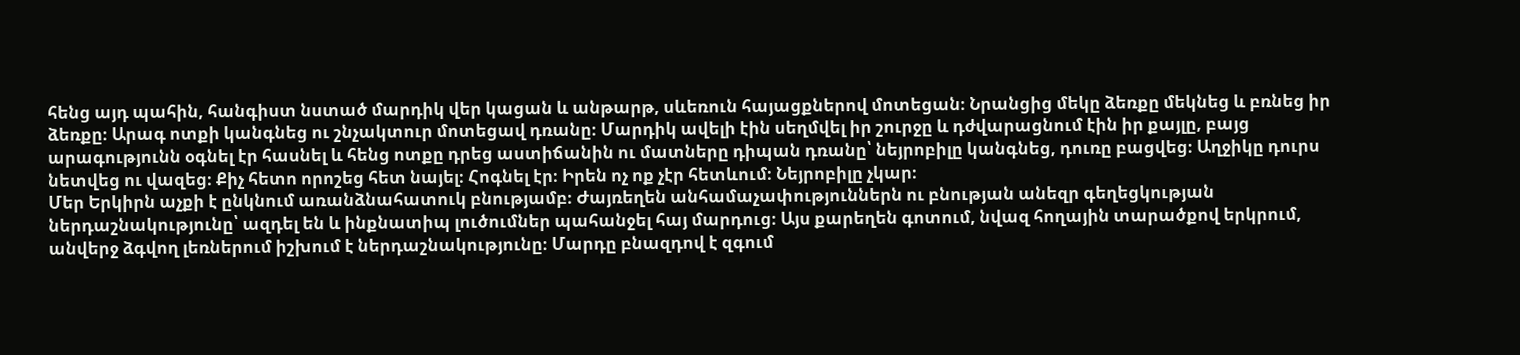հենց այդ պահին, հանգիստ նստած մարդիկ վեր կացան և անթարթ, սևեռուն հայացքներով մոտեցան։ Նրանցից մեկը ձեռքը մեկնեց և բռնեց իր ձեռքը։ Արագ ոտքի կանգնեց ու շնչակտուր մոտեցավ դռանը։ Մարդիկ ավելի էին սեղմվել իր շուրջը և դժվարացնում էին իր քայլը, բայց արագությունն օգնել էր հասնել և հենց ոտքը դրեց աստիճանին ու մատները դիպան դռանը՝ նեյրոբիլը կանգնեց, դուռը բացվեց։ Աղջիկը դուրս նետվեց ու վազեց։ Քիչ հետո որոշեց հետ նայել։ Հոգնել էր։ Իրեն ոչ ոք չէր հետևում։ Նեյրոբիլը չկար։
Մեր Երկիրն աչքի է ընկնում առանձնահատուկ բնությամբ։ Ժայռեղեն անհամաչափություններն ու բնության անեզր գեղեցկության ներդաշնակությունը՝ ազդել են և ինքնատիպ լուծումներ պահանջել հայ մարդուց։ Այս քարեղեն գոտում, նվազ հողային տարածքով երկրում, անվերջ ձգվող լեռներում իշխում է ներդաշնակությունը։ Մարդը բնազդով է զգում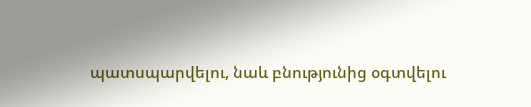պատսպարվելու, նաև բնությունից օգտվելու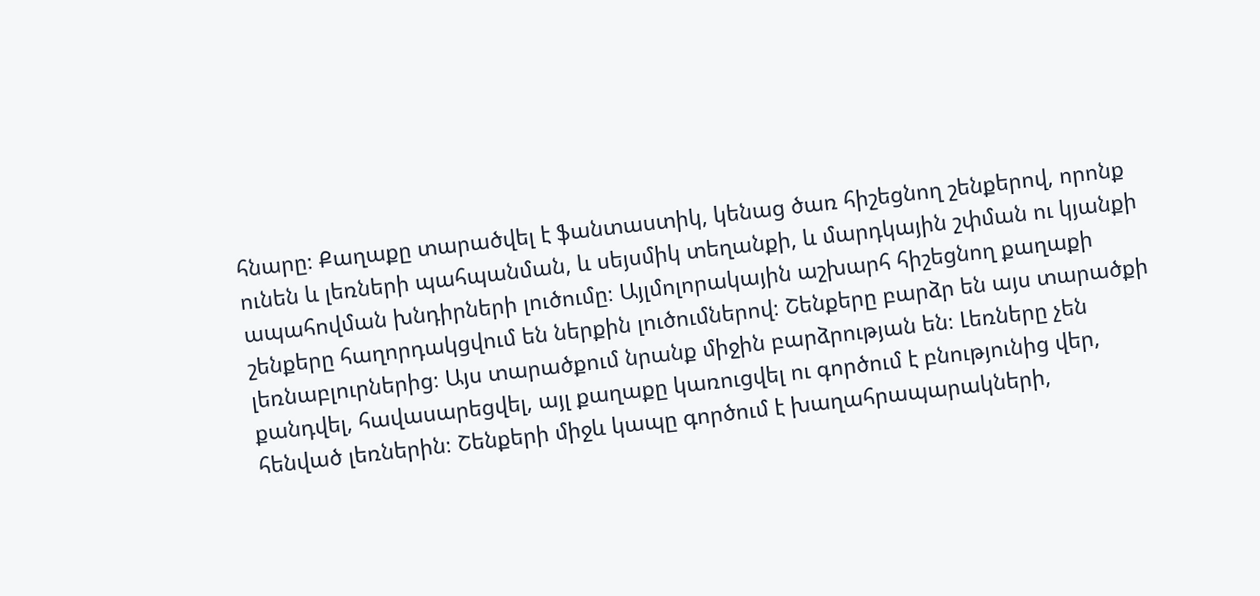հնարը։ Քաղաքը տարածվել է ֆանտաստիկ, կենաց ծառ հիշեցնող շենքերով, որոնք ունեն և լեռների պահպանման, և սեյսմիկ տեղանքի, և մարդկային շփման ու կյանքի ապահովման խնդիրների լուծումը։ Այլմոլորակային աշխարհ հիշեցնող քաղաքի շենքերը հաղորդակցվում են ներքին լուծումներով։ Շենքերը բարձր են այս տարածքի լեռնաբլուրներից։ Այս տարածքում նրանք միջին բարձրության են։ Լեռները չեն քանդվել, հավասարեցվել, այլ քաղաքը կառուցվել ու գործում է բնությունից վեր, հենված լեռներին։ Շենքերի միջև կապը գործում է խաղահրապարակների,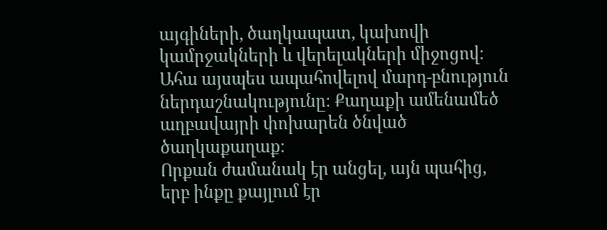այգիների, ծաղկապատ, կախովի կամրջակների և վերելակների միջոցով։ Ահա այսպես ապահովելով մարդ-բնություն ներդաշնակությունը։ Քաղաքի ամենամեծ աղբավայրի փոխարեն ծնված ծաղկաքաղաք։
Որքան ժամանակ էր անցել, այն պահից, երբ ինքը քայլում էր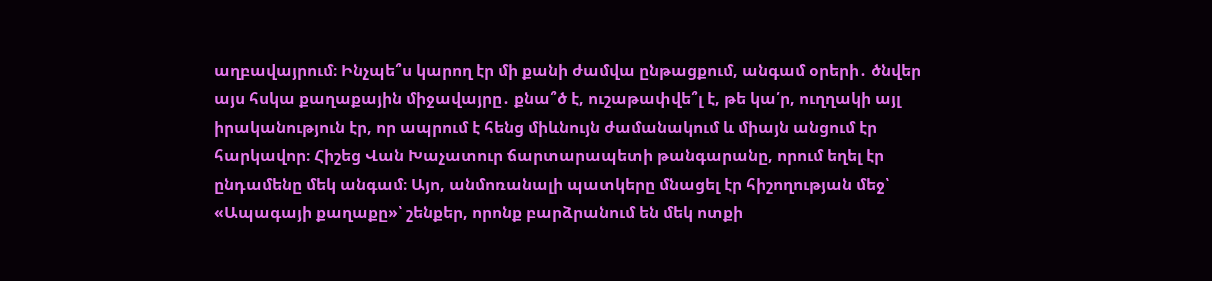աղբավայրում։ Ինչպե՞ս կարող էր մի քանի ժամվա ընթացքում, անգամ օրերի․ ծնվեր այս հսկա քաղաքային միջավայրը․ քնա՞ծ է, ուշաթափվե՞լ է, թե կա՛ր, ուղղակի այլ իրականություն էր, որ ապրում է հենց միևնույն ժամանակում և միայն անցում էր հարկավոր։ Հիշեց Վան Խաչատուր ճարտարապետի թանգարանը, որում եղել էր ընդամենը մեկ անգամ։ Այո, անմոռանալի պատկերը մնացել էր հիշողության մեջ՝ «Ապագայի քաղաքը»՝ շենքեր, որոնք բարձրանում են մեկ ոտքի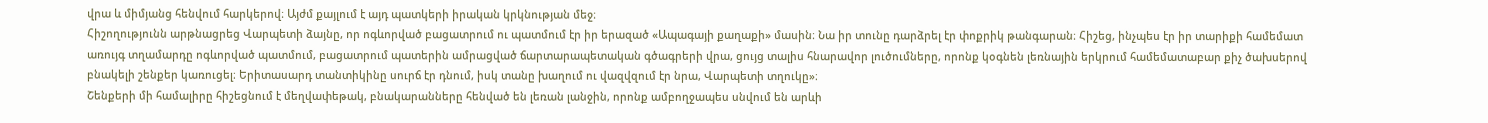վրա և միմյանց հենվում հարկերով։ Այժմ քայլում է այդ պատկերի իրական կրկնության մեջ։
Հիշողությունն արթնացրեց Վարպետի ձայնը, որ ոգևորված բացատրում ու պատմում էր իր երազած «Ապագայի քաղաքի» մասին։ Նա իր տունը դարձրել էր փոքրիկ թանգարան։ Հիշեց, ինչպես էր իր տարիքի համեմատ առույգ տղամարդը ոգևորված պատմում, բացատրում պատերին ամրացված ճարտարապետական գծագրերի վրա, ցույց տալիս հնարավոր լուծումները, որոնք կօգնեն լեռնային երկրում համեմատաբար քիչ ծախսերով բնակելի շենքեր կառուցել։ Երիտասարդ տանտիկինը սուրճ էր դնում, իսկ տանը խաղում ու վազվզում էր նրա, Վարպետի տղուկը»։
Շենքերի մի համալիրը հիշեցնում է մեղվափեթակ, բնակարանները հենված են լեռան լանջին, որոնք ամբողջապես սնվում են արևի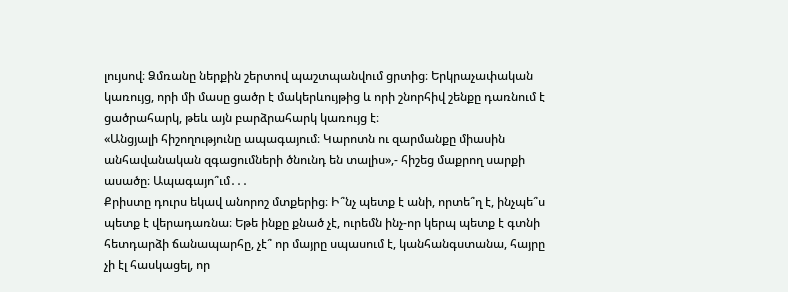լույսով։ Ձմռանը ներքին շերտով պաշտպանվում ցրտից։ Երկրաչափական կառույց, որի մի մասը ցածր է մակերևույթից և որի շնորհիվ շենքը դառնում է ցածրահարկ, թեև այն բարձրահարկ կառույց է։
«Անցյալի հիշողությունը ապագայում։ Կարոտն ու զարմանքը միասին անհավանական զգացումների ծնունդ են տալիս»,- հիշեց մաքրող սարքի ասածը։ Ապագայո՞ւմ․․․
Քրիստը դուրս եկավ անորոշ մտքերից։ Ի՞նչ պետք է անի, որտե՞ղ է, ինչպե՞ս պետք է վերադառնա։ Եթե ինքը քնած չէ, ուրեմն ինչ-որ կերպ պետք է գտնի հետդարձի ճանապարհը, չէ՞ որ մայրը սպասում է, կանհանգստանա, հայրը չի էլ հասկացել, որ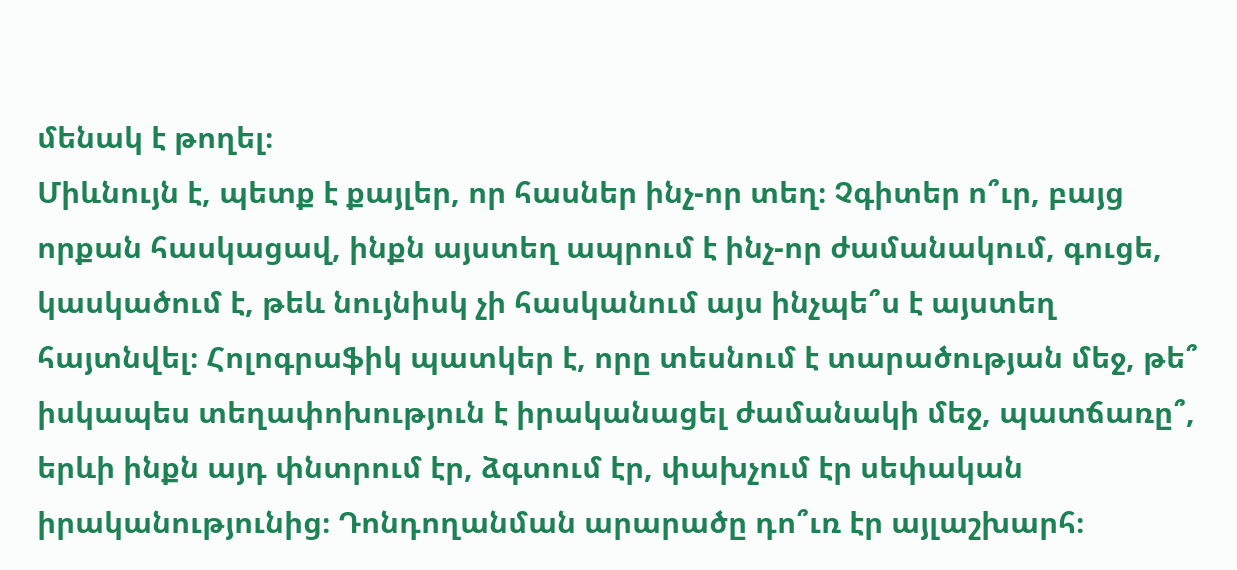մենակ է թողել։
Միևնույն է, պետք է քայլեր, որ հասներ ինչ-որ տեղ։ Չգիտեր ո՞ւր, բայց որքան հասկացավ, ինքն այստեղ ապրում է ինչ-որ ժամանակում, գուցե, կասկածում է, թեև նույնիսկ չի հասկանում այս ինչպե՞ս է այստեղ հայտնվել։ Հոլոգրաֆիկ պատկեր է, որը տեսնում է տարածության մեջ, թե՞ իսկապես տեղափոխություն է իրականացել ժամանակի մեջ, պատճառը՞, երևի ինքն այդ փնտրում էր, ձգտում էր, փախչում էր սեփական իրականությունից։ Դոնդողանման արարածը դո՞ւռ էր այլաշխարհ։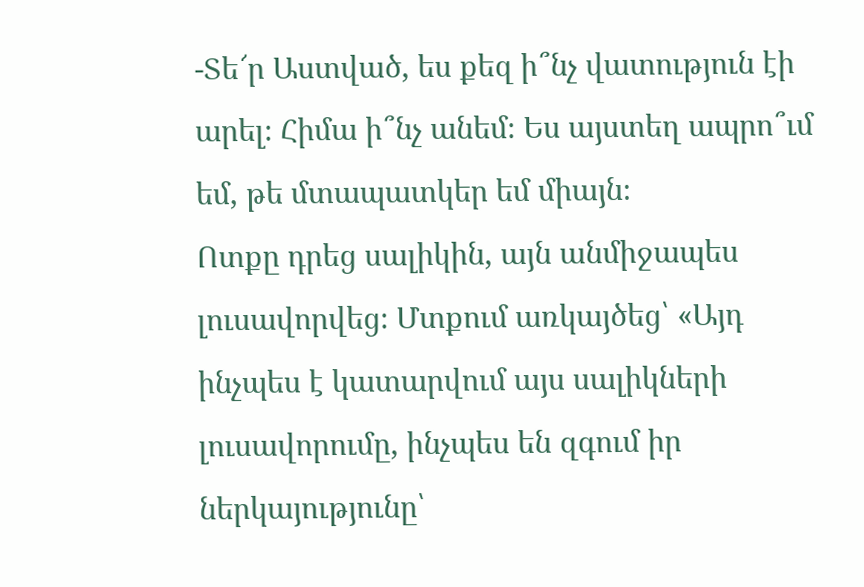-Տե՜ր Աստված, ես քեզ ի՞նչ վատություն էի արել։ Հիմա ի՞նչ անեմ։ Ես այստեղ ապրո՞ւմ եմ, թե մտապատկեր եմ միայն։
Ոտքը դրեց սալիկին, այն անմիջապես լուսավորվեց։ Մտքում առկայծեց՝ «Այդ ինչպես է կատարվում այս սալիկների լուսավորումը, ինչպես են զգում իր ներկայությունը՝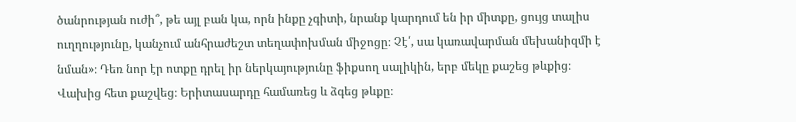ծանրության ուժի՞, թե այլ բան կա, որն ինքը չգիտի, նրանք կարդում են իր միտքը, ցույց տալիս ուղղությունը, կանչում անհրաժեշտ տեղափոխման միջոցը։ Չէ՛, սա կառավարման մեխանիզմի է նման»։ Դեռ նոր էր ոտքը դրել իր ներկայությունը ֆիքսող սալիկին, երբ մեկը քաշեց թևքից։ Վախից հետ քաշվեց։ Երիտասարդը համառեց և ձգեց թևքը։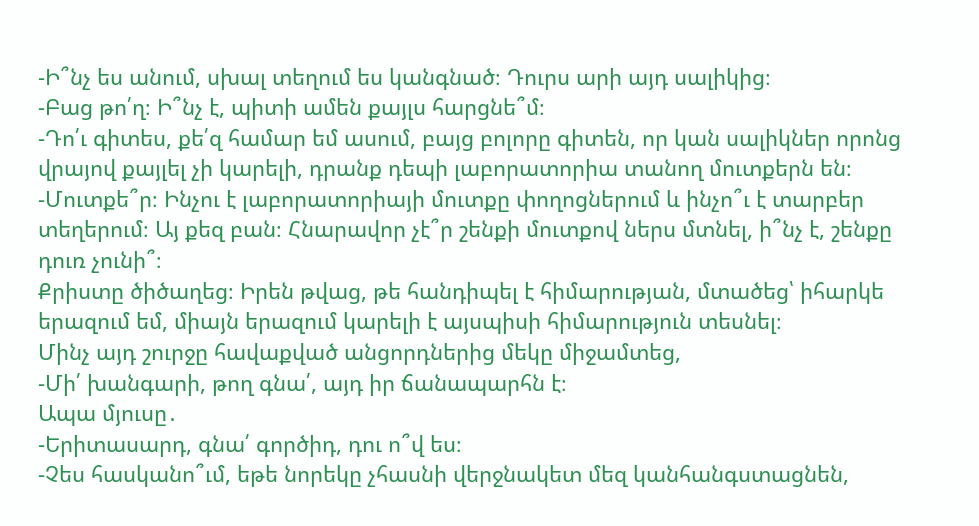-Ի՞նչ ես անում, սխալ տեղում ես կանգնած։ Դուրս արի այդ սալիկից։
-Բաց թո՛ղ։ Ի՞նչ է, պիտի ամեն քայլս հարցնե՞մ։
-Դո՛ւ գիտես, քե՛զ համար եմ ասում, բայց բոլորը գիտեն, որ կան սալիկներ որոնց վրայով քայլել չի կարելի, դրանք դեպի լաբորատորիա տանող մուտքերն են։
-Մուտքե՞ր։ Ինչու է լաբորատորիայի մուտքը փողոցներում և ինչո՞ւ է տարբեր տեղերում։ Այ քեզ բան։ Հնարավոր չէ՞ր շենքի մուտքով ներս մտնել, ի՞նչ է, շենքը դուռ չունի՞։
Քրիստը ծիծաղեց։ Իրեն թվաց, թե հանդիպել է հիմարության, մտածեց՝ իհարկե երազում եմ, միայն երազում կարելի է այսպիսի հիմարություն տեսնել։
Մինչ այդ շուրջը հավաքված անցորդներից մեկը միջամտեց,
-Մի՛ խանգարի, թող գնա՛, այդ իր ճանապարհն է։
Ապա մյուսը․
-Երիտասարդ, գնա՛ գործիդ, դու ո՞վ ես։
-Չես հասկանո՞ւմ, եթե նորեկը չհասնի վերջնակետ մեզ կանհանգստացնեն,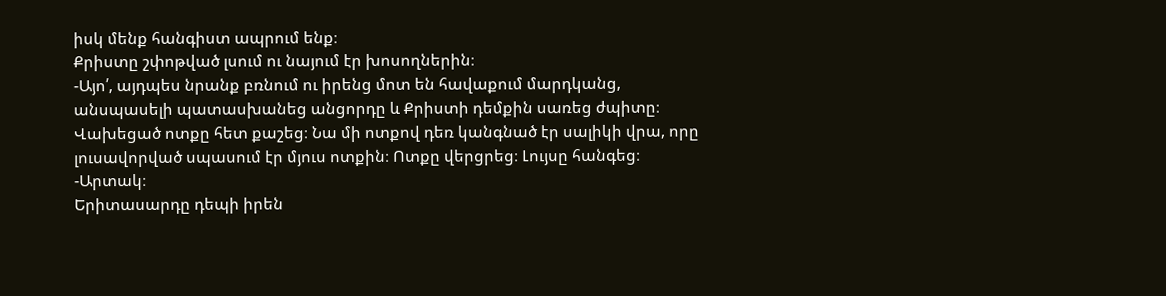իսկ մենք հանգիստ ապրում ենք։
Քրիստը շփոթված լսում ու նայում էր խոսողներին։
-Այո՛, այդպես նրանք բռնում ու իրենց մոտ են հավաքում մարդկանց, անսպասելի պատասխանեց անցորդը և Քրիստի դեմքին սառեց ժպիտը։ Վախեցած ոտքը հետ քաշեց։ Նա մի ոտքով դեռ կանգնած էր սալիկի վրա, որը լուսավորված սպասում էր մյուս ոտքին։ Ոտքը վերցրեց։ Լույսը հանգեց։
-Արտակ։
Երիտասարդը դեպի իրեն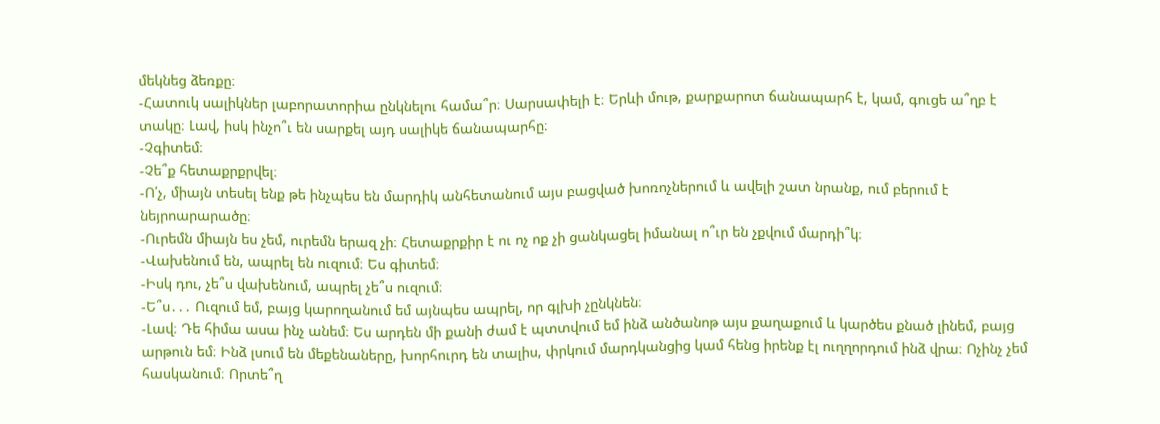մեկնեց ձեռքը։
-Հատուկ սալիկներ լաբորատորիա ընկնելու համա՞ր։ Սարսափելի է։ Երևի մութ, քարքարոտ ճանապարհ է, կամ, գուցե ա՞ղբ է տակը։ Լավ, իսկ ինչո՞ւ են սարքել այդ սալիկե ճանապարհը։
-Չգիտեմ։
-Չե՞ք հետաքրքրվել։
-Ո՛չ, միայն տեսել ենք թե ինչպես են մարդիկ անհետանում այս բացված խոռոչներում և ավելի շատ նրանք, ում բերում է նեյրոարարածը։
-Ուրեմն միայն ես չեմ, ուրեմն երազ չի։ Հետաքրքիր է ու ոչ ոք չի ցանկացել իմանալ ո՞ւր են չքվում մարդի՞կ։
-Վախենում են, ապրել են ուզում։ Ես գիտեմ։
-Իսկ դու, չե՞ս վախենում, ապրել չե՞ս ուզում։
-Ե՞ս․․․ Ուզում եմ, բայց կարողանում եմ այնպես ապրել, որ գլխի չընկնեն։
-Լավ։ Դե հիմա ասա ինչ անեմ։ Ես արդեն մի քանի ժամ է պտտվում եմ ինձ անծանոթ այս քաղաքում և կարծես քնած լինեմ, բայց արթուն եմ։ Ինձ լսում են մեքենաները, խորհուրդ են տալիս, փրկում մարդկանցից կամ հենց իրենք էլ ուղղորդում ինձ վրա։ Ոչինչ չեմ հասկանում։ Որտե՞ղ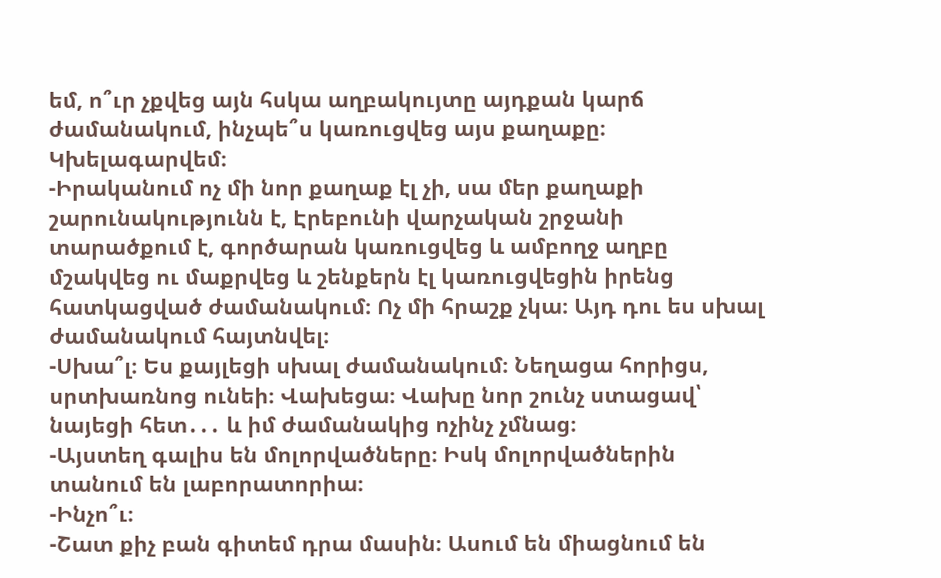եմ, ո՞ւր չքվեց այն հսկա աղբակույտը այդքան կարճ ժամանակում, ինչպե՞ս կառուցվեց այս քաղաքը։ Կխելագարվեմ։
-Իրականում ոչ մի նոր քաղաք էլ չի, սա մեր քաղաքի շարունակությունն է, Էրեբունի վարչական շրջանի տարածքում է, գործարան կառուցվեց և ամբողջ աղբը մշակվեց ու մաքրվեց և շենքերն էլ կառուցվեցին իրենց հատկացված ժամանակում։ Ոչ մի հրաշք չկա։ Այդ դու ես սխալ ժամանակում հայտնվել։
-Սխա՞լ։ Ես քայլեցի սխալ ժամանակում։ Նեղացա հորիցս, սրտխառնոց ունեի։ Վախեցա։ Վախը նոր շունչ ստացավ՝ նայեցի հետ․․․ և իմ ժամանակից ոչինչ չմնաց։
-Այստեղ գալիս են մոլորվածները։ Իսկ մոլորվածներին տանում են լաբորատորիա։
-Ինչո՞ւ։
-Շատ քիչ բան գիտեմ դրա մասին։ Ասում են միացնում են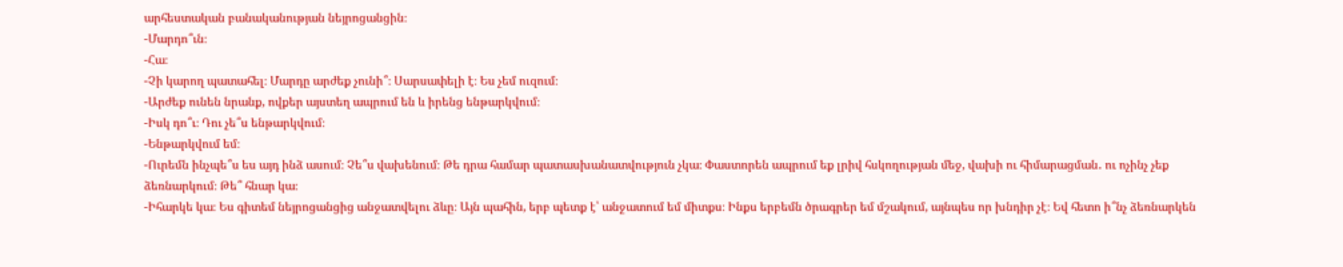արհեստական բանականության նեյրոցանցին։
-Մարդո՞ւն։
-Հա։
-Չի կարող պատահել։ Մարդը արժեք չունի՞։ Սարսափելի է։ Ես չեմ ուզում։
-Արժեք ունեն նրանք, ովքեր այստեղ ապրում են և իրենց ենթարկվում։
-Իսկ դո՞ւ։ Դու չե՞ս ենթարկվում։
-Ենթարկվում եմ։
-Ուրեմն ինչպե՞ս ես այդ ինձ ասում։ Չե՞ս վախենում։ Թե դրա համար պատասխանատվություն չկա։ Փաստորեն ապրում եք լրիվ հսկողության մեջ, վախի ու հիմարացման․ ու ոչինչ չեք ձեռնարկում։ Թե՞ հնար կա։
-Իհարկե կա։ Ես գիտեմ նեյրոցանցից անջատվելու ձևը։ Այն պահին, երբ պետք է՝ անջատում եմ միտքս։ Ինքս երբեմն ծրագրեր եմ մշակում, այնպես որ խնդիր չէ։ Եվ հետո ի՞նչ ձեռնարկեն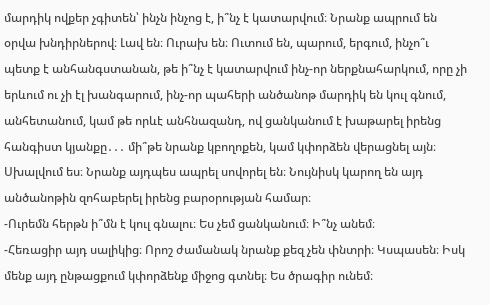մարդիկ ովքեր չգիտեն՝ ինչն ինչոց է, ի՞նչ է կատարվում։ Նրանք ապրում են օրվա խնդիրներով։ Լավ են։ Ուրախ են։ Ուտում են, պարում, երգում, ինչո՞ւ պետք է անհանգստանան, թե ի՞նչ է կատարվում ինչ-որ ներքնահարկում, որը չի երևում ու չի էլ խանգարում, ինչ-որ պահերի անծանոթ մարդիկ են կուլ գնում, անհետանում, կամ թե որևէ անհնազանդ, ով ցանկանում է խաթարել իրենց հանգիստ կյանքը․․․ մի՞թե նրանք կբողոքեն, կամ կփորձեն վերացնել այն։ Սխալվում ես։ Նրանք այդպես ապրել սովորել են։ Նույնիսկ կարող են այդ անծանոթին զոհաբերել իրենց բարօրության համար։
-Ուրեմն հերթն ի՞մն է կուլ գնալու։ Ես չեմ ցանկանում։ Ի՞նչ անեմ։
-Հեռացիր այդ սալիկից։ Որոշ ժամանակ նրանք քեզ չեն փնտրի։ Կսպասեն։ Իսկ մենք այդ ընթացքում կփորձենք միջոց գտնել։ Ես ծրագիր ունեմ։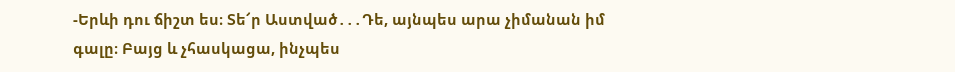-Երևի դու ճիշտ ես։ Տե՜ր Աստված․․․Դե, այնպես արա չիմանան իմ գալը։ Բայց և չհասկացա, ինչպես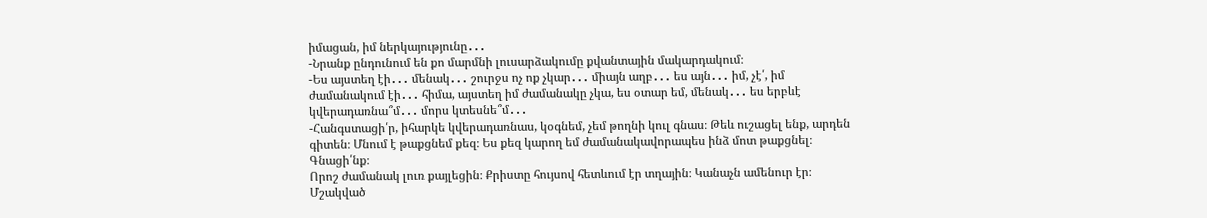իմացան, իմ ներկայությունը․․․
-Նրանք ընդունում են քո մարմնի լուսարձակումը քվանտային մակարդակում։
-Ես այստեղ էի․․․ մենակ․․․ շուրջս ոչ ոք չկար․․․ միայն աղբ․․․ ես այն․․․ իմ, չէ՛, իմ ժամանակում էի․․․ հիմա, այստեղ իմ ժամանակը չկա, ես օտար եմ, մենակ․․․ ես երբևէ կվերադառնա՞մ․․․ մորս կտեսնե՞մ․․․
-Հանգստացի՛ր, իհարկե կվերադառնաս, կօգնեմ, չեմ թողնի կուլ գնաս։ Թեև ուշացել ենք, արդեն գիտեն։ Մնում է թաքցնեմ քեզ։ Ես քեզ կարող եմ ժամանակավորապես ինձ մոտ թաքցնել։ Գնացի՛նք։
Որոշ ժամանակ լուռ քայլեցին։ Քրիստը հույսով հետևում էր տղային։ Կանաչն ամենուր էր։ Մշակված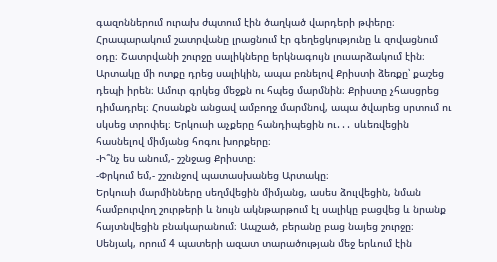գազոններում ուրախ ժպտում էին ծաղկած վարդերի թփերը։ Հրապարակում շատրվանը լրացնում էր գեղեցկությունը և զովացնում օդը։ Շատրվանի շուրջը սալիկները երկնագույն լուսարձակում էին։ Արտակը մի ոտքը դրեց սալիկին, ապա բռնելով Քրիստի ձեռքը՝ քաշեց դեպի իրեն։ Ամուր գրկեց մեջքն ու հպեց մարմնին։ Քրիստը չհասցրեց դիմադրել։ Հոսանքն անցավ ամբողջ մարմնով, ապա ծվարեց սրտում ու սկսեց տրոփել։ Երկուսի աչքերը հանդիպեցին ու․․․ սևեռվեցին հասնելով միմյանց հոգու խորքերը։
-Ի՞նչ ես անում,- շշնջաց Քրիստը։
-Փրկում եմ,- շշունջով պատասխանեց Արտակը։
Երկուսի մարմինները սեղմվեցին միմյանց, ասես ձուլվեցին, նման համբուրվող շուրթերի և նույն ակնթարթում էլ սալիկը բացվեց և նրանք հայտնվեցին բնակարանում։ Ապշած, բերանը բաց նայեց շուրջը։ Սենյակ, որում 4 պատերի ազատ տարածության մեջ երևում էին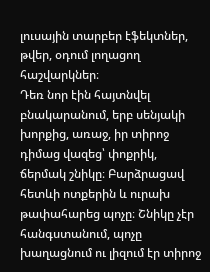լուսային տարբեր էֆեկտներ, թվեր, օդում լողացող հաշվարկներ։
Դեռ նոր էին հայտնվել բնակարանում, երբ սենյակի խորքից, առաջ, իր տիրոջ դիմաց վազեց՝ փոքրիկ, ճերմակ շնիկը։ Բարձրացավ հետևի ոտքերին և ուրախ թափահարեց պոչը։ Շնիկը չէր հանգստանում, պոչը խաղացնում ու լիզում էր տիրոջ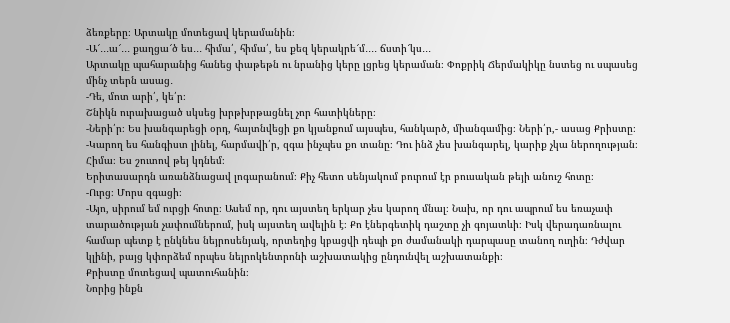ձեռքերը։ Արտակը մոտեցավ կերամանին։
-Ա՜․․․ա՜․․․ քաղցա՜ծ ես․․․ հիմա՛, հիմա՛, ես քեզ կերակրե՜մ․․․․ ճստի՜կս․․․
Արտակը պահարանից հանեց փաթեթն ու նրանից կերը լցրեց կերաման։ Փոքրիկ Ճերմակիկը նստեց ու սպասեց մինչ տերն ասաց․
-Դե, մոտ արի՛, կե՛ր։
Շնիկն ուրախացած սկսեց խրթխրթացնել չոր հատիկները։
-Ների՛ր։ Ես խանգարեցի օրդ, հայտնվեցի քո կյանքում այսպես, հանկարծ, միանգամից։ Ների՛ր,- ասաց Քրիստը։
-Կարող ես հանգիստ լինել, հարմավի՛ր, զգա ինչպես քո տանը։ Դու ինձ չես խանգարել, կարիք չկա ներողության։ Հիմա։ Ես շուտով թեյ կդնեմ։
Երիտասարդն առանձնացավ լոգարանում։ Քիչ հետո սենյակում բուրում էր բուսական թեյի անուշ հոտը։
-Ուրց։ Մորս զգացի։
-Այո, սիրում եմ ուրցի հոտը։ Ասեմ որ, դու այստեղ երկար չես կարող մնալ։ Նախ, որ դու ապրում ես եռաչափ տարածության չափումներում, իսկ այստեղ ավելին է։ Քո էներգետիկ դաշտը չի գոյատևի։ Իսկ վերադառնալու համար պետք է ընկնես նեյրոսենյակ, որտեղից կբացվի դեպի քո ժամանակի դարպասը տանող ուղին։ Դժվար կլինի, բայց կփորձեմ որպես նեյրոկենտրոնի աշխատակից ընդունվել աշխատանքի։
Քրիստը մոտեցավ պատուհանին։
Նորից ինքն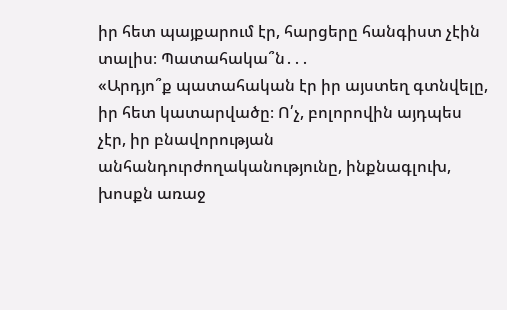իր հետ պայքարում էր, հարցերը հանգիստ չէին տալիս։ Պատահակա՞ն․․․
«Արդյո՞ք պատահական էր իր այստեղ գտնվելը, իր հետ կատարվածը։ Ո՛չ, բոլորովին այդպես չէր, իր բնավորության անհանդուրժողականությունը, ինքնագլուխ, խոսքն առաջ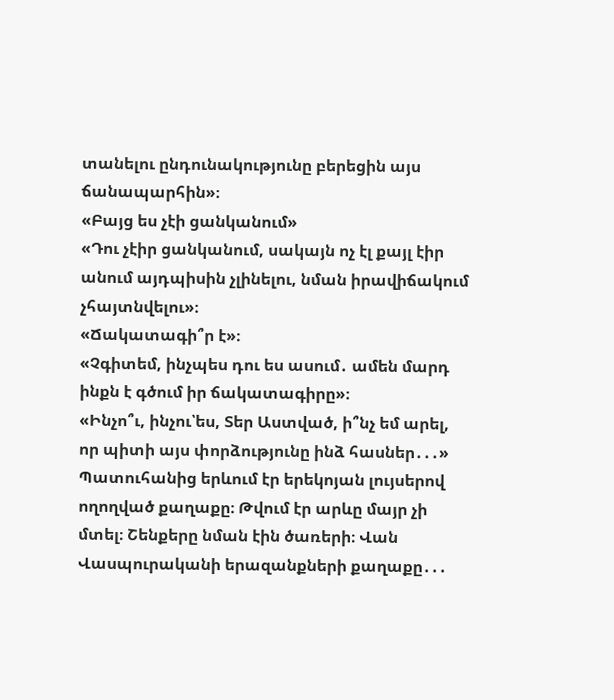տանելու ընդունակությունը բերեցին այս ճանապարհին»։
«Բայց ես չէի ցանկանում»
«Դու չէիր ցանկանում, սակայն ոչ էլ քայլ էիր անում այդպիսին չլինելու, նման իրավիճակում չհայտնվելու»։
«Ճակատագի՞ր է»։
«Չգիտեմ, ինչպես դու ես ասում․ ամեն մարդ ինքն է գծում իր ճակատագիրը»։
«Ինչո՞ւ, ինչու՝ես, Տեր Աստված, ի՞նչ եմ արել, որ պիտի այս փորձությունը ինձ հասներ․․․»
Պատուհանից երևում էր երեկոյան լույսերով ողողված քաղաքը։ Թվում էր արևը մայր չի մտել։ Շենքերը նման էին ծառերի։ Վան Վասպուրականի երազանքների քաղաքը․․․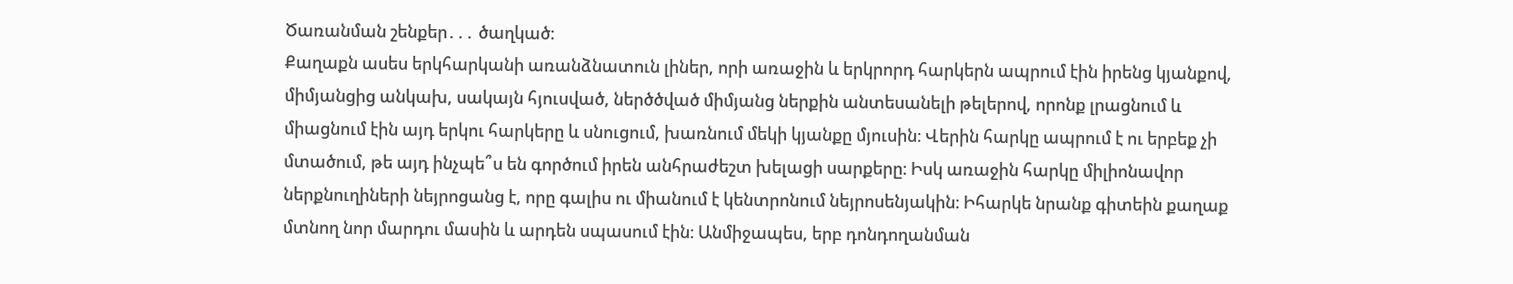Ծառանման շենքեր․․․ ծաղկած։
Քաղաքն ասես երկհարկանի առանձնատուն լիներ, որի առաջին և երկրորդ հարկերն ապրում էին իրենց կյանքով, միմյանցից անկախ, սակայն հյուսված, ներծծված միմյանց ներքին անտեսանելի թելերով, որոնք լրացնում և միացնում էին այդ երկու հարկերը և սնուցում, խառնում մեկի կյանքը մյուսին։ Վերին հարկը ապրում է ու երբեք չի մտածում, թե այդ ինչպե՞ս են գործում իրեն անհրաժեշտ խելացի սարքերը։ Իսկ առաջին հարկը միլիոնավոր ներքնուղիների նեյրոցանց է, որը գալիս ու միանում է կենտրոնում նեյրոսենյակին։ Իհարկե նրանք գիտեին քաղաք մտնող նոր մարդու մասին և արդեն սպասում էին։ Անմիջապես, երբ դոնդողանման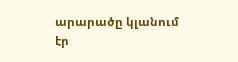արարածը կլանում էր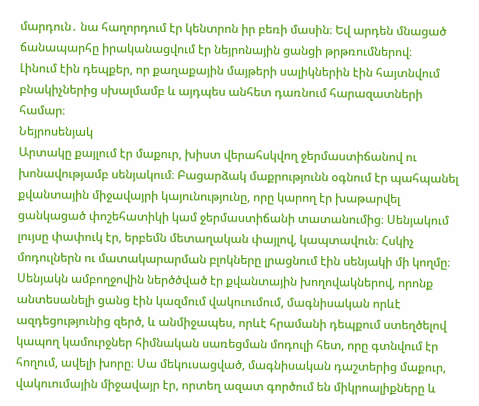մարդուն․ նա հաղորդում էր կենտրոն իր բեռի մասին։ Եվ արդեն մնացած ճանապարհը իրականացվում էր նեյրոնային ցանցի թրթռումներով։
Լինում էին դեպքեր, որ քաղաքային մայթերի սալիկներին էին հայտնվում բնակիչներից սխալմամբ և այդպես անհետ դառնում հարազատների համար։
Նեյրոսենյակ
Արտակը քայլում էր մաքուր, խիստ վերահսկվող ջերմաստիճանով ու խոնավությամբ սենյակում։ Բացարձակ մաքրությունն օգնում էր պահպանել քվանտային միջավայրի կայունությունը, որը կարող էր խաթարվել ցանկացած փոշեհատիկի կամ ջերմաստիճանի տատանումից։ Սենյակում լույսը փափուկ էր, երբեմն մետաղական փայլով, կապտավուն։ Հսկիչ մոդուլներն ու մատակարարման բլոկները լրացնում էին սենյակի մի կողմը։ Սենյակն ամբողջովին ներծծված էր քվանտային խողովակներով, որոնք անտեսանելի ցանց էին կազմում վակուումում, մագնիսական որևէ ազդեցությունից զերծ, և անմիջապես, որևէ հրամանի դեպքում ստեղծելով կապող կամուրջներ հիմնական սառեցման մոդուլի հետ, որը գտնվում էր հողում, ավելի խորը։ Սա մեկուսացված, մագնիսական դաշտերից մաքուր, վակուումային միջավայր էր, որտեղ ազատ գործում են միկրոալիքները և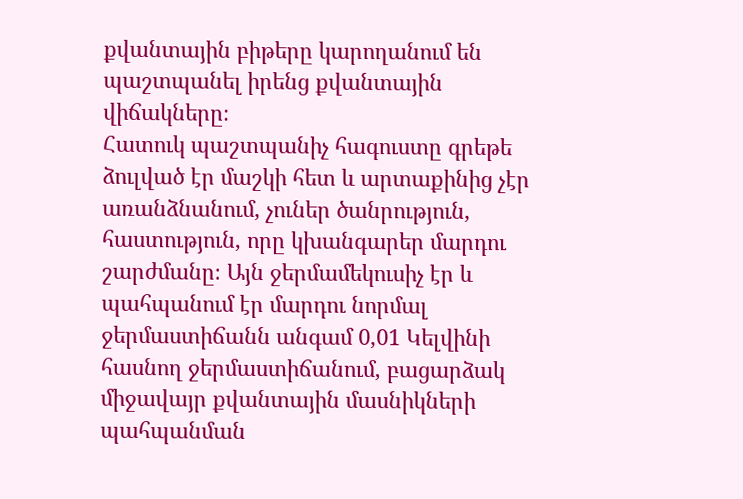քվանտային բիթերը կարողանում են պաշտպանել իրենց քվանտային վիճակները։
Հատուկ պաշտպանիչ հագուստը գրեթե ձուլված էր մաշկի հետ և արտաքինից չէր առանձնանում, չուներ ծանրություն, հաստություն, որը կխանգարեր մարդու շարժմանը։ Այն ջերմամեկուսիչ էր և պահպանում էր մարդու նորմալ ջերմաստիճանն անգամ 0,01 Կելվինի հասնող ջերմաստիճանում, բացարձակ միջավայր քվանտային մասնիկների պահպանման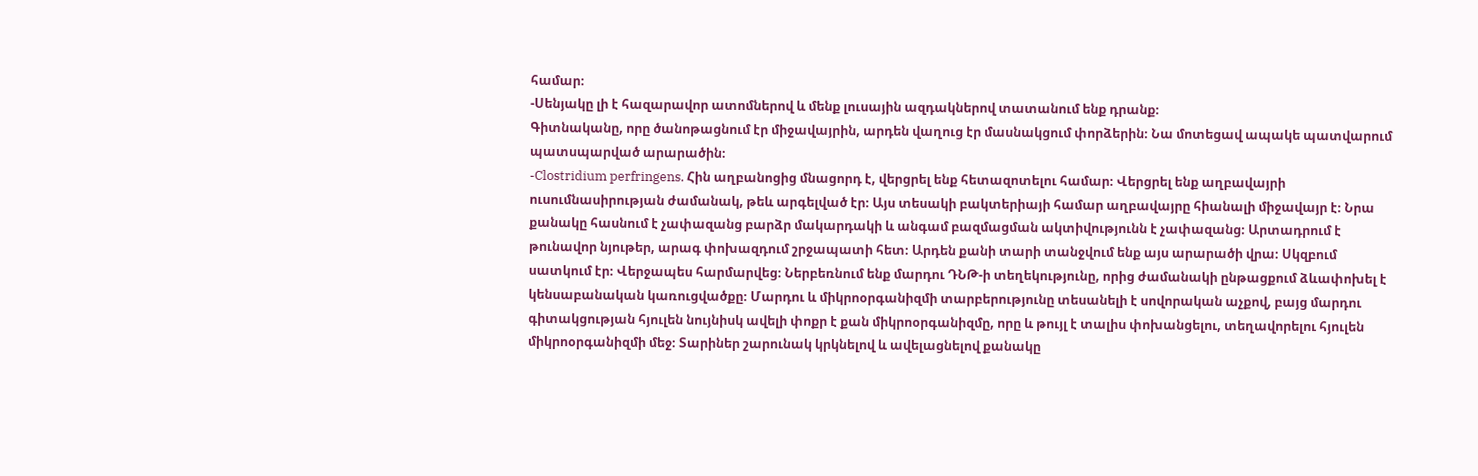համար։
-Սենյակը լի է հազարավոր ատոմներով և մենք լուսային ազդակներով տատանում ենք դրանք։
Գիտնականը, որը ծանոթացնում էր միջավայրին, արդեն վաղուց էր մասնակցում փորձերին։ Նա մոտեցավ ապակե պատվարում պատսպարված արարածին։
-Clostridium perfringens. Հին աղբանոցից մնացորդ է, վերցրել ենք հետազոտելու համար։ Վերցրել ենք աղբավայրի ուսումնասիրության ժամանակ, թեև արգելված էր։ Այս տեսակի բակտերիայի համար աղբավայրը հիանալի միջավայր է։ Նրա քանակը հասնում է չափազանց բարձր մակարդակի և անգամ բազմացման ակտիվությունն է չափազանց։ Արտադրում է թունավոր նյութեր, արագ փոխազդում շրջապատի հետ։ Արդեն քանի տարի տանջվում ենք այս արարածի վրա։ Սկզբում սատկում էր։ Վերջապես հարմարվեց։ Ներբեռնում ենք մարդու ԴՆԹ-ի տեղեկությունը, որից ժամանակի ընթացքում ձևափոխել է կենսաբանական կառուցվածքը։ Մարդու և միկրոօրգանիզմի տարբերությունը տեսանելի է սովորական աչքով, բայց մարդու գիտակցության հյուլեն նույնիսկ ավելի փոքր է քան միկրոօրգանիզմը, որը և թույլ է տալիս փոխանցելու, տեղավորելու հյուլեն միկրոօրգանիզմի մեջ։ Տարիներ շարունակ կրկնելով և ավելացնելով քանակը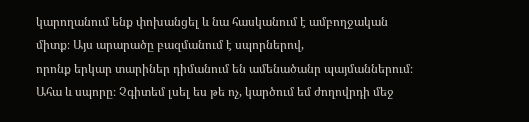կարողանում ենք փոխանցել և նա հասկանում է ամբողջական միտք։ Այս արարածը բազմանում է սպորներով,
որոնք երկար տարիներ դիմանում են ամենածանր պայմաններում։ Ահա և սպորը։ Չգիտեմ լսել ես թե ոչ, կարծում եմ ժողովրդի մեջ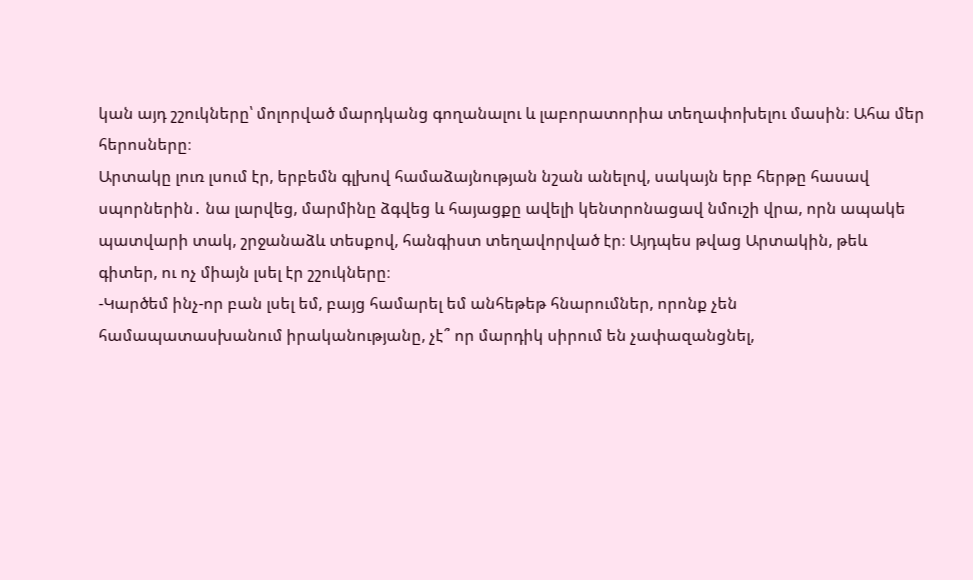կան այդ շշուկները՝ մոլորված մարդկանց գողանալու և լաբորատորիա տեղափոխելու մասին։ Ահա մեր հերոսները։
Արտակը լուռ լսում էր, երբեմն գլխով համաձայնության նշան անելով, սակայն երբ հերթը հասավ սպորներին․ նա լարվեց, մարմինը ձգվեց և հայացքը ավելի կենտրոնացավ նմուշի վրա, որն ապակե պատվարի տակ, շրջանաձև տեսքով, հանգիստ տեղավորված էր։ Այդպես թվաց Արտակին, թեև գիտեր, ու ոչ միայն լսել էր շշուկները։
-Կարծեմ ինչ-որ բան լսել եմ, բայց համարել եմ անհեթեթ հնարումներ, որոնք չեն համապատասխանում իրականությանը, չէ՞ որ մարդիկ սիրում են չափազանցնել,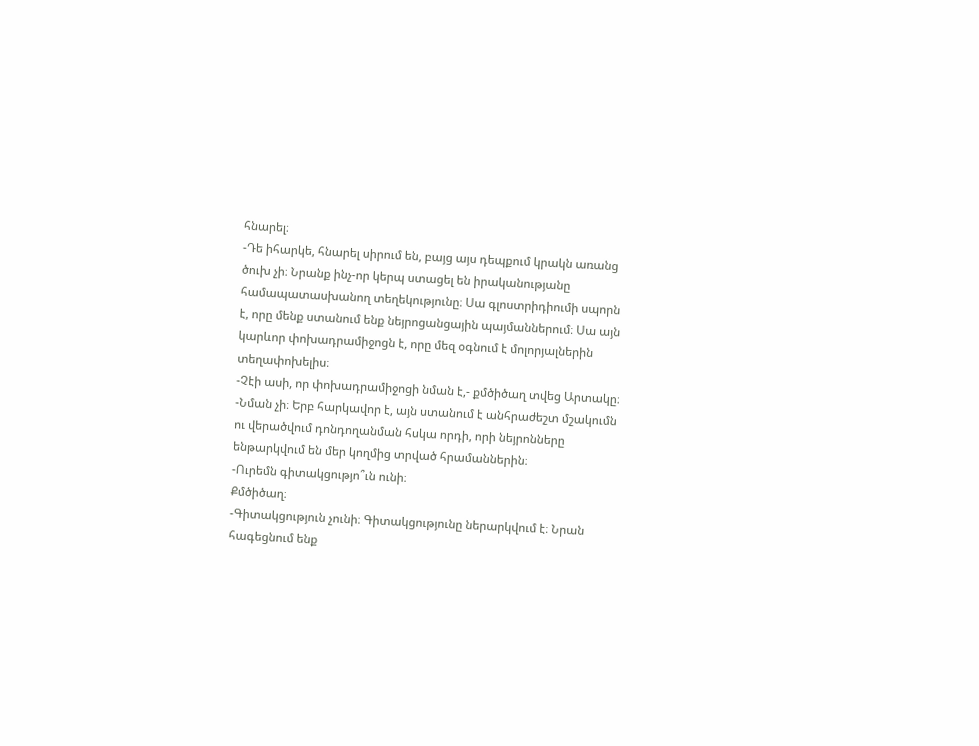հնարել։
-Դե իհարկե, հնարել սիրում են, բայց այս դեպքում կրակն առանց ծուխ չի։ Նրանք ինչ-որ կերպ ստացել են իրականությանը համապատասխանող տեղեկությունը։ Սա գլոստրիդիումի սպորն է, որը մենք ստանում ենք նեյրոցանցային պայմաններում։ Սա այն կարևոր փոխադրամիջոցն է, որը մեզ օգնում է մոլորյալներին տեղափոխելիս։
-Չէի ասի, որ փոխադրամիջոցի նման է,- քմծիծաղ տվեց Արտակը։
-Նման չի։ Երբ հարկավոր է, այն ստանում է անհրաժեշտ մշակումն ու վերածվում դոնդողանման հսկա որդի, որի նեյրոնները ենթարկվում են մեր կողմից տրված հրամաններին։
-Ուրեմն գիտակցությո՞ւն ունի։
Քմծիծաղ։
-Գիտակցություն չունի։ Գիտակցությունը ներարկվում է։ Նրան հագեցնում ենք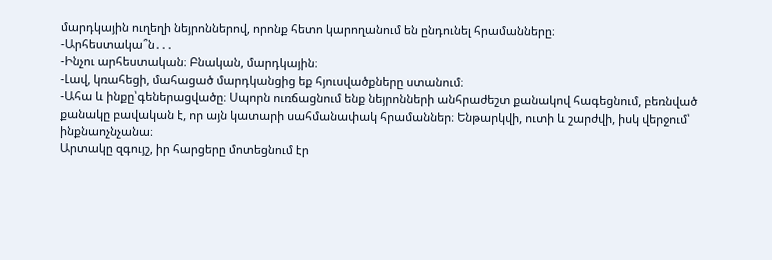մարդկային ուղեղի նեյրոններով, որոնք հետո կարողանում են ընդունել հրամանները։
-Արհեստակա՞ն․․․
-Ինչու արհեստական։ Բնական, մարդկային։
-Լավ, կռահեցի, մահացած մարդկանցից եք հյուսվածքները ստանում։
-Ահա և ինքը՝գեներացվածը։ Սպորն ուռճացնում ենք նեյրոնների անհրաժեշտ քանակով հագեցնում, բեռնված քանակը բավական է, որ այն կատարի սահմանափակ հրամաններ։ Ենթարկվի, ուտի և շարժվի, իսկ վերջում՝ ինքնաոչնչանա։
Արտակը զգույշ, իր հարցերը մոտեցնում էր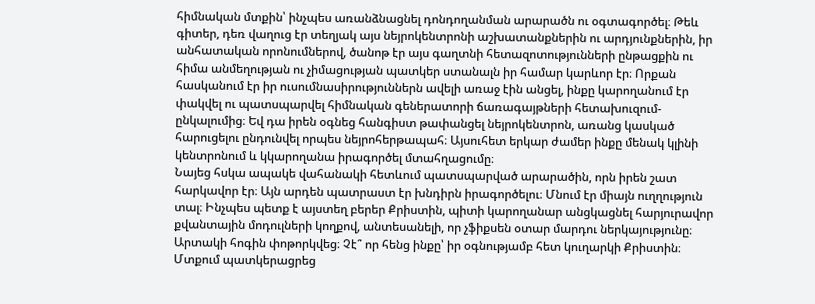հիմնական մտքին՝ ինչպես առանձնացնել դոնդողանման արարածն ու օգտագործել։ Թեև գիտեր, դեռ վաղուց էր տեղյակ այս նեյրոկենտրոնի աշխատանքներին ու արդյունքներին, իր անհատական որոնումներով, ծանոթ էր այս գաղտնի հետազոտությունների ընթացքին ու հիմա անմեղության ու չիմացության պատկեր ստանալն իր համար կարևոր էր։ Որքան հասկանում էր իր ուսումնասիրություններն ավելի առաջ էին անցել, ինքը կարողանում էր փակվել ու պատսպարվել հիմնական գեներատորի ճառագայթների հետախուզում-ընկալումից։ Եվ դա իրեն օգնեց հանգիստ թափանցել նեյրոկենտրոն, առանց կասկած հարուցելու ընդունվել որպես նեյրոհերթապահ։ Այսուհետ երկար ժամեր ինքը մենակ կլինի կենտրոնում և կկարողանա իրագործել մտահղացումը։
Նայեց հսկա ապակե վահանակի հետևում պատսպարված արարածին, որն իրեն շատ հարկավոր էր։ Այն արդեն պատրաստ էր խնդիրն իրագործելու։ Մնում էր միայն ուղղություն տալ։ Ինչպես պետք է այստեղ բերեր Քրիստին, պիտի կարողանար անցկացնել հարյուրավոր քվանտային մոդուլների կողքով, անտեսանելի, որ չֆիքսեն օտար մարդու ներկայությունը։ Արտակի հոգին փոթորկվեց։ Չէ՞ որ հենց ինքը՝ իր օգնությամբ հետ կուղարկի Քրիստին։
Մտքում պատկերացրեց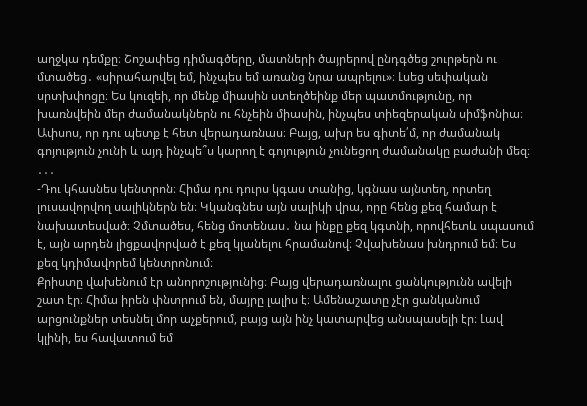աղջկա դեմքը։ Շոշափեց դիմագծերը, մատների ծայրերով ընդգծեց շուրթերն ու մտածեց․ «սիրահարվել եմ, ինչպես եմ առանց նրա ապրելու»։ Լսեց սեփական սրտխփոցը։ Ես կուզեի, որ մենք միասին ստեղծեինք մեր պատմությունը, որ խառնվեին մեր ժամանակներն ու հնչեին միասին, ինչպես տիեզերական սիմֆոնիա։ Ափսոս, որ դու պետք է հետ վերադառնաս։ Բայց, ախր ես գիտե՛մ, որ ժամանակ գոյություն չունի և այդ ինչպե՞ս կարող է գոյություն չունեցող ժամանակը բաժանի մեզ։
․․․
-Դու կհասնես կենտրոն։ Հիմա դու դուրս կգաս տանից, կգնաս այնտեղ, որտեղ լուսավորվող սալիկներն են։ Կկանգնես այն սալիկի վրա, որը հենց քեզ համար է նախատեսված։ Չմտածես, հենց մոտենաս․ նա ինքը քեզ կգտնի, որովհետև սպասում է, այն արդեն լիցքավորված է քեզ կլանելու հրամանով։ Չվախենաս խնդրում եմ։ Ես քեզ կդիմավորեմ կենտրոնում։
Քրիստը վախենում էր անորոշությունից։ Բայց վերադառնալու ցանկությունն ավելի շատ էր։ Հիմա իրեն փնտրում են, մայրը լալիս է։ Ամենաշատը չէր ցանկանում արցունքներ տեսնել մոր աչքերում, բայց այն ինչ կատարվեց անսպասելի էր։ Լավ կլինի, ես հավատում եմ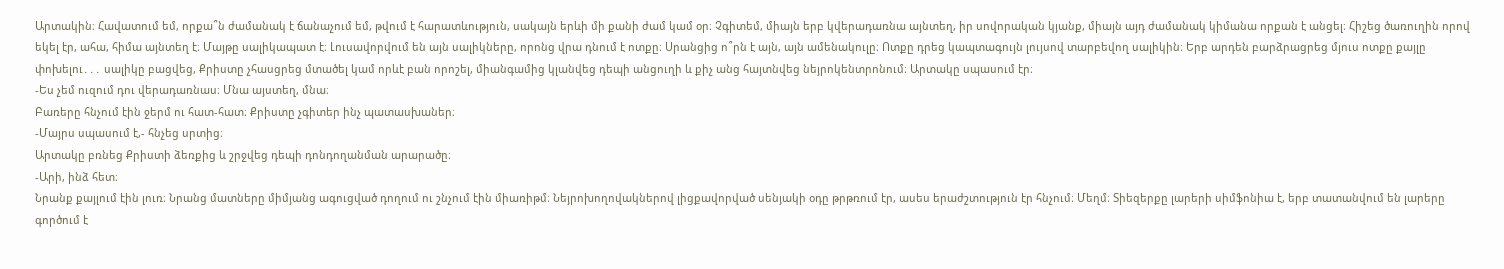Արտակին։ Հավատում եմ, որքա՞ն ժամանակ է ճանաչում եմ, թվում է հարատևություն, սակայն երևի մի քանի ժամ կամ օր։ Չգիտեմ, միայն երբ կվերադառնա այնտեղ, իր սովորական կյանք, միայն այդ ժամանակ կիմանա որքան է անցել։ Հիշեց ծառուղին որով եկել էր, ահա, հիմա այնտեղ է։ Մայթը սալիկապատ է։ Լուսավորվում են այն սալիկները, որոնց վրա դնում է ոտքը։ Սրանցից ո՞րն է այն, այն ամենակուլը։ Ոտքը դրեց կապտագույն լույսով տարբեվող սալիկին։ Երբ արդեն բարձրացրեց մյուս ոտքը քայլը փոխելու․․․ սալիկը բացվեց, Քրիստը չհասցրեց մտածել կամ որևէ բան որոշել, միանգամից կլանվեց դեպի անցուղի և քիչ անց հայտնվեց նեյրոկենտրոնում։ Արտակը սպասում էր։
-Ես չեմ ուզում դու վերադառնաս։ Մնա այստեղ, մնա։
Բառերը հնչում էին ջերմ ու հատ-հատ։ Քրիստը չգիտեր ինչ պատասխաներ։
-Մայրս սպասում է,- հնչեց սրտից։
Արտակը բռնեց Քրիստի ձեռքից և շրջվեց դեպի դոնդողանման արարածը։
-Արի, ինձ հետ։
Նրանք քայլում էին լուռ։ Նրանց մատները միմյանց ագուցված դողում ու շնչում էին միառիթմ։ Նեյրոխողովակներով լիցքավորված սենյակի օդը թրթռում էր, ասես երաժշտություն էր հնչում։ Մեղմ։ Տիեզերքը լարերի սիմֆոնիա է, երբ տատանվում են լարերը գործում է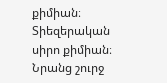քիմիան։ Տիեզերական սիրո քիմիան։ Նրանց շուրջ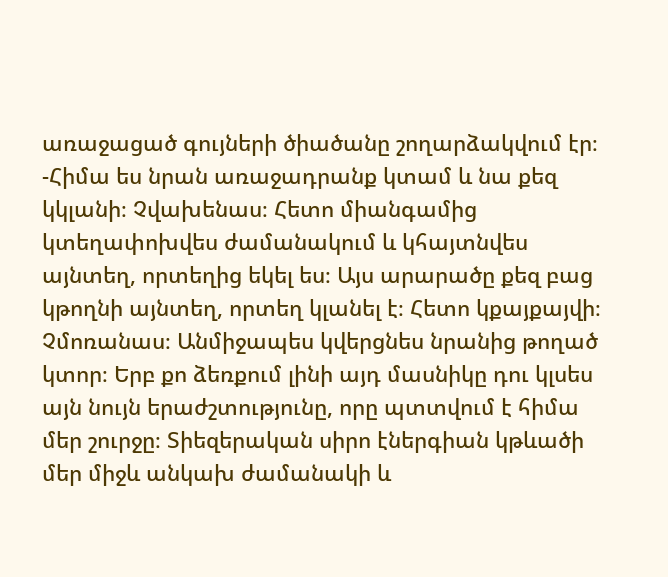առաջացած գույների ծիածանը շողարձակվում էր։
-Հիմա ես նրան առաջադրանք կտամ և նա քեզ կկլանի։ Չվախենաս։ Հետո միանգամից կտեղափոխվես ժամանակում և կհայտնվես այնտեղ, որտեղից եկել ես։ Այս արարածը քեզ բաց կթողնի այնտեղ, որտեղ կլանել է։ Հետո կքայքայվի։ Չմոռանաս։ Անմիջապես կվերցնես նրանից թողած կտոր։ Երբ քո ձեռքում լինի այդ մասնիկը դու կլսես այն նույն երաժշտությունը, որը պտտվում է հիմա մեր շուրջը։ Տիեզերական սիրո էներգիան կթևածի մեր միջև անկախ ժամանակի և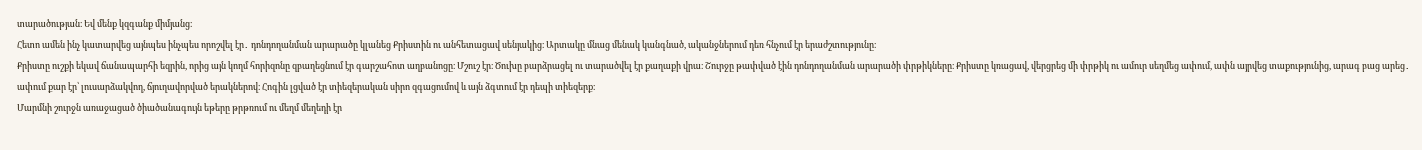տարածության։ Եվ մենք կզգանք միմյանց։
Հետո ամեն ինչ կատարվեց այնպես ինչպես որոշվել էր․ դոնդողանման արարածը կլանեց Քրիստին ու անհետացավ սենյակից։ Արտակը մնաց մենակ կանգնած, ականջներում դեռ հնչում էր երաժշտությունը։
Քրիստը ուշքի եկավ ճանապարհի եզրին, որից այն կողմ հորիզոնը զբաղեցնում էր գարշահոտ աղբանոցը։ Մշուշ էր։ Ծուխը բարձրացել ու տարածվել էր քաղաքի վրա։ Շուրջը թափված էին դոնդողանման արարածի փրթիկները։ Քրիստը կռացավ, վերցրեց մի փրթիկ ու ամուր սեղմեց ափում, ափն այրվեց տաքությունից, արագ բաց արեց․ ափում քար էր՝ լուսարձակվող, ճյուղավորված երակներով։ Հոգին լցված էր տիեզերական սիրո զգացումով և այն ձգտում էր դեպի տիեզերք։
Մարմնի շուրջն առաջացած ծիածանագույն եթերը թրթռում ու մեղմ մեղեդի էր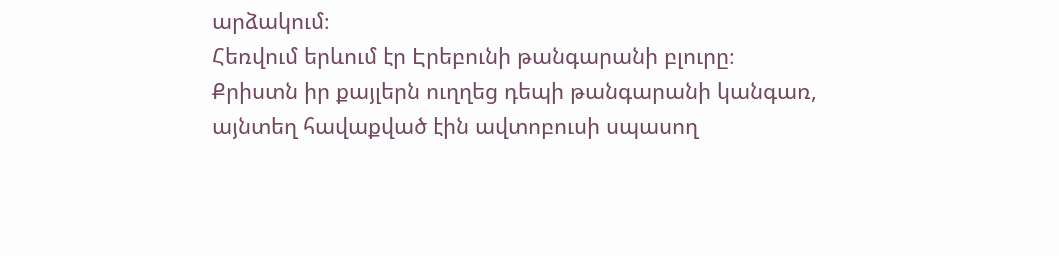արձակում։
Հեռվում երևում էր Էրեբունի թանգարանի բլուրը։ Քրիստն իր քայլերն ուղղեց դեպի թանգարանի կանգառ, այնտեղ հավաքված էին ավտոբուսի սպասող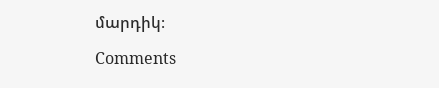մարդիկ։

Comments